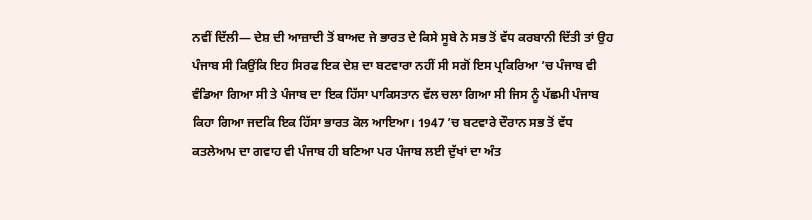ਨਵੀਂ ਦਿੱਲੀ— ਦੇਸ਼ ਦੀ ਆਜ਼ਾਦੀ ਤੋਂ ਬਾਅਦ ਜੇ ਭਾਰਤ ਦੇ ਕਿਸੇ ਸੂਬੇ ਨੇ ਸਭ ਤੋਂ ਵੱਧ ਕਰਬਾਨੀ ਦਿੱਤੀ ਤਾਂ ਉਹ ਪੰਜਾਬ ਸੀ ਕਿਉਂਕਿ ਇਹ ਸਿਰਫ ਇਕ ਦੇਸ਼ ਦਾ ਬਟਵਾਰਾ ਨਹੀਂ ਸੀ ਸਗੋਂ ਇਸ ਪ੍ਰਕਿਰਿਆ ’ਚ ਪੰਜਾਬ ਵੀ ਵੰਡਿਆ ਗਿਆ ਸੀ ਤੇ ਪੰਜਾਬ ਦਾ ਇਕ ਹਿੱਸਾ ਪਾਕਿਸਤਾਨ ਵੱਲ ਚਲਾ ਗਿਆ ਸੀ ਜਿਸ ਨੂੰ ਪੱਛਮੀ ਪੰਜਾਬ ਕਿਹਾ ਗਿਆ ਜਦਕਿ ਇਕ ਹਿੱਸਾ ਭਾਰਤ ਕੋਲ ਆਇਆ। 1947 ’ਚ ਬਟਵਾਰੇ ਦੌਰਾਨ ਸਭ ਤੋਂ ਵੱਧ ਕਤਲੇਆਮ ਦਾ ਗਵਾਹ ਵੀ ਪੰਜਾਬ ਹੀ ਬਣਿਆ ਪਰ ਪੰਜਾਬ ਲਈ ਦੁੱਖਾਂ ਦਾ ਅੰਤ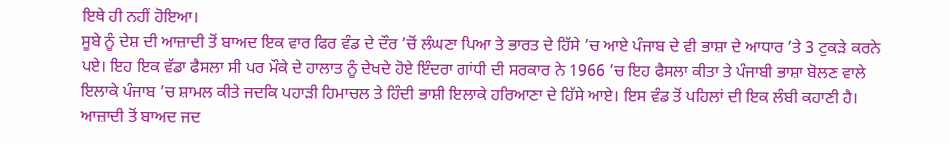ਇਥੇ ਹੀ ਨਹੀਂ ਹੋਇਆ।
ਸੂਬੇ ਨੂੰ ਦੇਸ਼ ਦੀ ਆਜ਼ਾਦੀ ਤੋਂ ਬਾਅਦ ਇਕ ਵਾਰ ਫਿਰ ਵੰਡ ਦੇ ਦੌਰ ’ਚੋਂ ਲੰਘਣਾ ਪਿਆ ਤੇ ਭਾਰਤ ਦੇ ਹਿੱਸੇ ’ਚ ਆਏ ਪੰਜਾਬ ਦੇ ਵੀ ਭਾਸ਼ਾ ਦੇ ਆਧਾਰ ’ਤੇ 3 ਟੁਕੜੇ ਕਰਨੇ ਪਏ। ਇਹ ਇਕ ਵੱਡਾ ਫੈਸਲਾ ਸੀ ਪਰ ਮੌਕੇ ਦੇ ਹਾਲਾਤ ਨੂੰ ਦੇਖਦੇ ਹੋਏ ਇੰਦਰਾ ਗਾਂਧੀ ਦੀ ਸਰਕਾਰ ਨੇ 1966 ’ਚ ਇਹ ਫੈਸਲਾ ਕੀਤਾ ਤੇ ਪੰਜਾਬੀ ਭਾਸ਼ਾ ਬੋਲਣ ਵਾਲੇ ਇਲਾਕੇ ਪੰਜਾਬ ’ਚ ਸ਼ਾਮਲ ਕੀਤੇ ਜਦਕਿ ਪਹਾੜੀ ਹਿਮਾਚਲ ਤੇ ਹਿੰਦੀ ਭਾਸ਼ੀ ਇਲਾਕੇ ਹਰਿਆਣਾ ਦੇ ਹਿੱਸੇ ਆਏ। ਇਸ ਵੰਡ ਤੋਂ ਪਹਿਲਾਂ ਦੀ ਇਕ ਲੰਬੀ ਕਹਾਣੀ ਹੈ। ਆਜ਼ਾਦੀ ਤੋਂ ਬਾਅਦ ਜਦ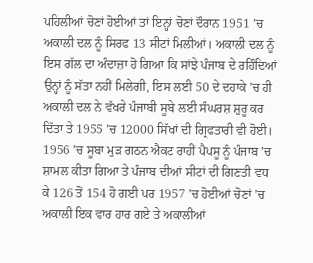ਪਹਿਲੀਆਂ ਚੋਣਾਂ ਹੋਈਆਂ ਤਾਂ ਇਨ੍ਹਾਂ ਚੋਣਾਂ ਦੌਰਾਨ 1951 ’ਚ ਅਕਾਲੀ ਦਲ ਨੂੰ ਸਿਰਫ 13 ਸੀਟਾਂ ਮਿਲੀਆਂ। ਅਕਾਲੀ ਦਲ ਨੂੰ ਇਸ ਗੱਲ ਦਾ ਅੰਦਾਜ਼ਾ ਹੋ ਗਿਆ ਕਿ ਸਾਂਝੇ ਪੰਜਾਬ ਦੇ ਰਹਿੰਦਿਆਂ ਉਨ੍ਹਾਂ ਨੂੰ ਸੱਤਾ ਨਹੀਂ ਮਿਲੇਗੀ, ਇਸ ਲਈ 50 ਦੇ ਦਹਾਕੇ ’ਚ ਹੀ ਅਕਾਲੀ ਦਲ ਨੇ ਵੱਖਰੇ ਪੰਜਾਬੀ ਸੂਬੇ ਲਈ ਸੰਘਰਸ਼ ਸ਼ੁਰੂ ਕਰ ਦਿੱਤਾ ਤੇ 1955 ’ਚ 12000 ਸਿੱਖਾਂ ਦੀ ਗ੍ਰਿਫਤਾਰੀ ਵੀ ਹੋਈ। 1956 ’ਚ ਸੂਬਾ ਮੁੜ ਗਠਨ ਐਕਟ ਰਾਹੀਂ ਪੈਪਸੂ ਨੂੰ ਪੰਜਾਬ ’ਚ ਸ਼ਾਮਲ ਕੀਤਾ ਗਿਆ ਤੇ ਪੰਜਾਬ ਦੀਆਂ ਸੀਟਾਂ ਦੀ ਗਿਣਤੀ ਵਧ ਕੇ 126 ਤੋਂ 154 ਹੋ ਗਈ ਪਰ 1957 ’ਚ ਹੋਈਆਂ ਚੋਣਾਂ ’ਚ ਅਕਾਲੀ ਇਕ ਵਾਰ ਹਾਰ ਗਏ ਤੇ ਅਕਾਲੀਆਂ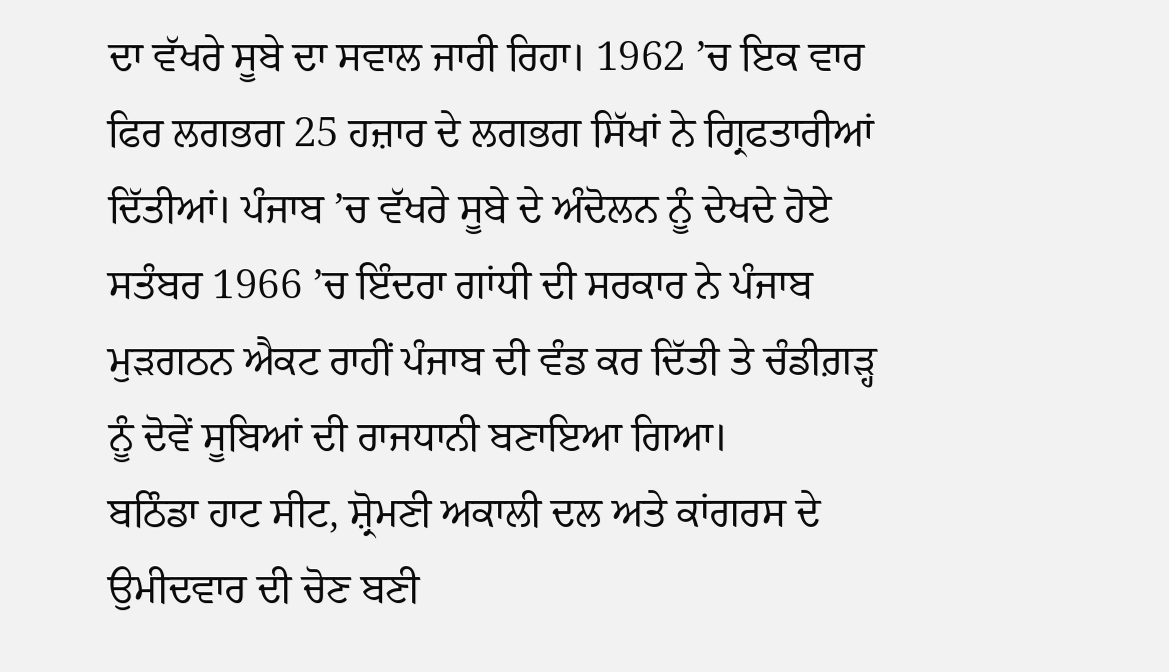ਦਾ ਵੱਖਰੇ ਸੂਬੇ ਦਾ ਸਵਾਲ ਜਾਰੀ ਰਿਹਾ। 1962 ’ਚ ਇਕ ਵਾਰ ਫਿਰ ਲਗਭਗ 25 ਹਜ਼ਾਰ ਦੇ ਲਗਭਗ ਸਿੱਖਾਂ ਨੇ ਗ੍ਰਿਫਤਾਰੀਆਂ ਦਿੱਤੀਆਂ। ਪੰਜਾਬ ’ਚ ਵੱਖਰੇ ਸੂਬੇ ਦੇ ਅੰਦੋਲਨ ਨੂੰ ਦੇਖਦੇ ਹੋਏ ਸਤੰਬਰ 1966 ’ਚ ਇੰਦਰਾ ਗਾਂਧੀ ਦੀ ਸਰਕਾਰ ਨੇ ਪੰਜਾਬ ਮੁੜਗਠਨ ਐਕਟ ਰਾਹੀਂ ਪੰਜਾਬ ਦੀ ਵੰਡ ਕਰ ਦਿੱਤੀ ਤੇ ਚੰਡੀਗ਼ੜ੍ਹ ਨੂੰ ਦੋਵੇਂ ਸੂਬਿਆਂ ਦੀ ਰਾਜਧਾਨੀ ਬਣਾਇਆ ਗਿਆ।
ਬਠਿੰਡਾ ਹਾਟ ਸੀਟ, ਸ਼੍ਰੋਮਣੀ ਅਕਾਲੀ ਦਲ ਅਤੇ ਕਾਂਗਰਸ ਦੇ ਉਮੀਦਵਾਰ ਦੀ ਚੋਣ ਬਣੀ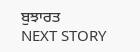ਬੁਝਾਰਤ
NEXT STORY